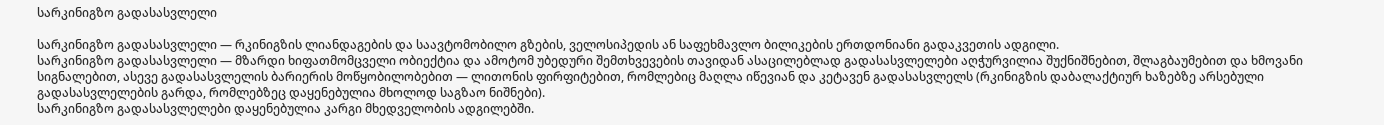სარკინიგზო გადასასვლელი

სარკინიგზო გადასასვლელი — რკინიგზის ლიანდაგების და საავტომობილო გზების, ველოსიპედის ან საფეხმავლო ბილიკების ერთდონიანი გადაკვეთის ადგილი.
სარკინიგზო გადასასვლელი — მზარდი ხიფათმომცველი ობიექტია და ამოტომ უბედური შემთხვევების თავიდან ასაცილებლად გადასასვლელები აღჭურვილია შუქნიშნებით, შლაგბაუმებით და ხმოვანი სიგნალებით, ასევე გადასასვლელის ბარიერის მოწყობილობებით — ლითონის ფირფიტებით, რომლებიც მაღლა იწევიან და კეტავენ გადასასვლელს (რკინიგზის დაბალაქტიურ ხაზებზე არსებული გადასასვლელების გარდა, რომლებზეც დაყენებულია მხოლოდ საგზაო ნიშნები).
სარკინიგზო გადასასვლელები დაყენებულია კარგი მხედველობის ადგილებში.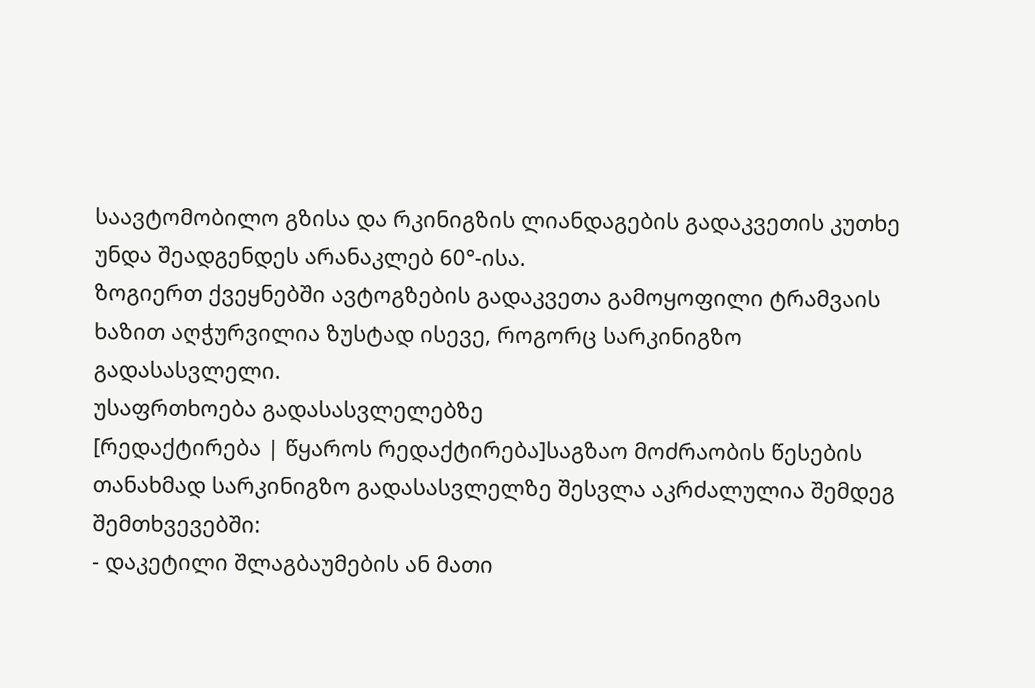საავტომობილო გზისა და რკინიგზის ლიანდაგების გადაკვეთის კუთხე უნდა შეადგენდეს არანაკლებ 60°-ისა.
ზოგიერთ ქვეყნებში ავტოგზების გადაკვეთა გამოყოფილი ტრამვაის ხაზით აღჭურვილია ზუსტად ისევე, როგორც სარკინიგზო გადასასვლელი.
უსაფრთხოება გადასასვლელებზე
[რედაქტირება | წყაროს რედაქტირება]საგზაო მოძრაობის წესების თანახმად სარკინიგზო გადასასვლელზე შესვლა აკრძალულია შემდეგ შემთხვევებში:
- დაკეტილი შლაგბაუმების ან მათი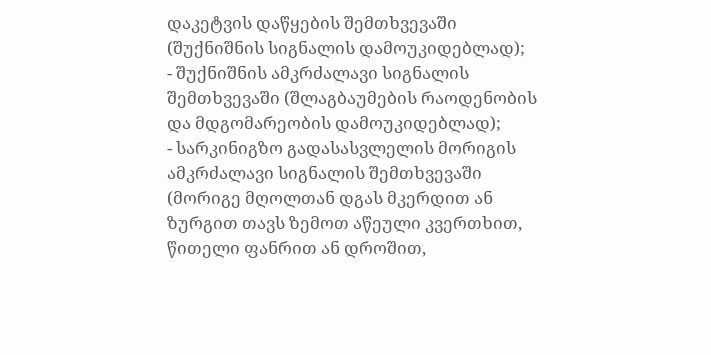დაკეტვის დაწყების შემთხვევაში (შუქნიშნის სიგნალის დამოუკიდებლად);
- შუქნიშნის ამკრძალავი სიგნალის შემთხვევაში (შლაგბაუმების რაოდენობის და მდგომარეობის დამოუკიდებლად);
- სარკინიგზო გადასასვლელის მორიგის ამკრძალავი სიგნალის შემთხვევაში (მორიგე მღოლთან დგას მკერდით ან ზურგით თავს ზემოთ აწეული კვერთხით, წითელი ფანრით ან დროშით,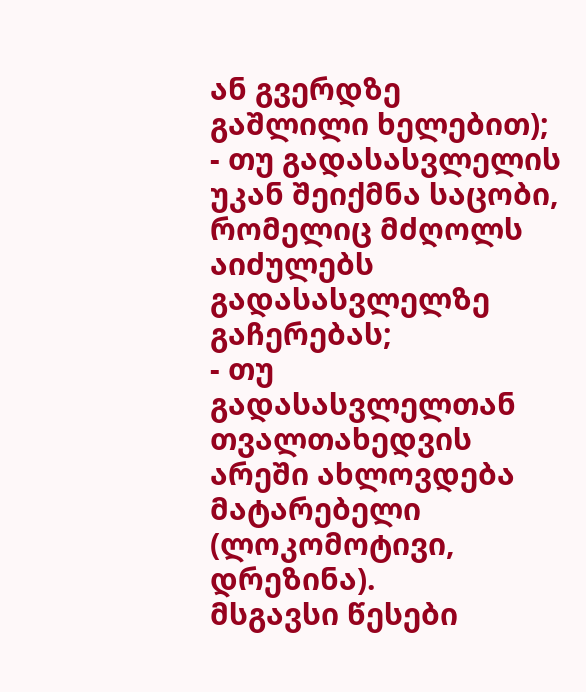ან გვერდზე გაშლილი ხელებით);
- თუ გადასასვლელის უკან შეიქმნა საცობი, რომელიც მძღოლს აიძულებს გადასასვლელზე გაჩერებას;
- თუ გადასასვლელთან თვალთახედვის არეში ახლოვდება მატარებელი (ლოკომოტივი, დრეზინა).
მსგავსი წესები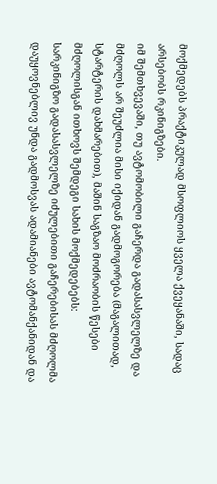მოქმედებს პრაქტიკულად მსოფლიოს ყველა ქვეყანაში, სადაც არსებობს რკინიგზები.
იმ შემთხვევაში, თუ ავტომობილი გაჩერდა გადასასვლელზე და მძღოლს არ შეუძლია მისი იქიდან გადმოგორება (მაგალითად, სტარტერის დახმარებით), მაშინ საგზაო მოძრაობის წესები მძღოლისგან ითხოვს შემდეგი სახის მოქმედებებს:
სარკინიგზო გადასასვლელზე იძულებითი გაჩერებისას მძღოლმა დაუყოვნებლივ უნდა გადმოსვას ადამიანები ავტომანქანიდან და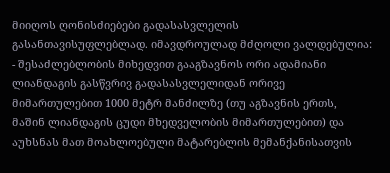მიიღოს ღონისძიებები გადასასვლელის გასანთავისუფლებლად. იმავდროულად მძღოლი ვალდებულია:
- შესაძლებლობის მიხედვით გააგზავნოს ორი ადამიანი ლიანდაგის გასწვრივ გადასასვლელიდან ორივე მიმართულებით 1000 მეტრ მანძილზე (თუ აგზავნის ერთს, მაშინ ლიანდაგის ცუდი მხედველობის მიმართულებით) და აუხსნას მათ მოახლოებული მატარებლის მემანქანისათვის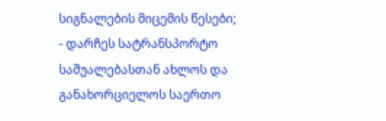სიგნალების მიცემის წესები;
- დარჩეს სატრანსპორტო საშუალებასთან ახლოს და განახორციელოს საერთო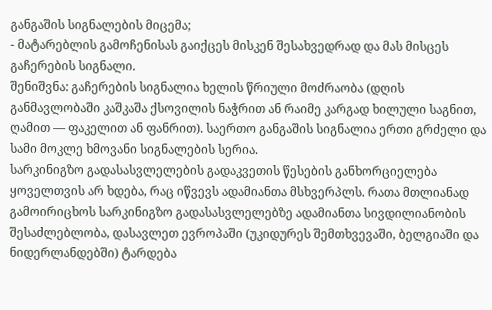განგაშის სიგნალების მიცემა;
- მატარებლის გამოჩენისას გაიქცეს მისკენ შესახვედრად და მას მისცეს გაჩერების სიგნალი.
შენიშვნა: გაჩერების სიგნალია ხელის წრიული მოძრაობა (დღის განმავლობაში კაშკაშა ქსოვილის ნაჭრით ან რაიმე კარგად ხილული საგნით, ღამით — ფაკელით ან ფანრით). საერთო განგაშის სიგნალია ერთი გრძელი და სამი მოკლე ხმოვანი სიგნალების სერია.
სარკინიგზო გადასასვლელების გადაკვეთის წესების განხორციელება ყოველთვის არ ხდება, რაც იწვევს ადამიანთა მსხვერპლს. რათა მთლიანად გამოირიცხოს სარკინიგზო გადასასვლელებზე ადამიანთა სივდილიანობის შესაძლებლობა, დასავლეთ ევროპაში (უკიდურეს შემთხვევაში, ბელგიაში და ნიდერლანდებში) ტარდება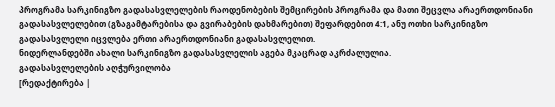პროგრამა სარკინიგზო გადასასვლელების რაოდენობების შემცირების პროგრამა და მათი შეცვლა არაერთდონიანი გადასასვლელებით (გზაგამტარებისა და გვირაბების დახმარებით) შეფარდებით 4:1, ანუ ოთხი სარკინიგზო გადასასვლელი იცვლება ერთი არაერთდონიანი გადასასვლელით.
ნიდერლანდებში ახალი სარკინიგზო გადასასვლელის აგება მკაცრად აკრძალულია.
გადასასვლელების აღჭურვილობა
[რედაქტირება |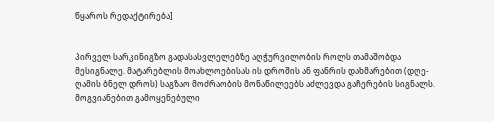წყაროს რედაქტირება]


პირველ სარკინიგზო გადასასვლელებზე აღჭურვილობის როლს თამაშობდა მესიგნალე. მატარებლის მოახლოებისას ის დროშის ან ფანრის დახმარებით (დღე-ღამის ბნელ დროს) საგზაო მოძრაობის მონაწილეებს აძლევდა გაჩერების სიგნალს. მოგვიანებით გამოყენებული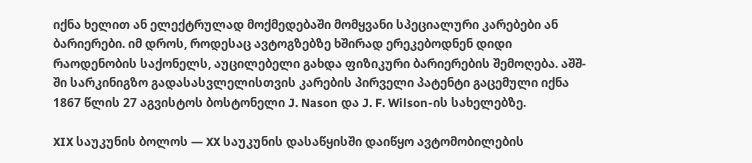იქნა ხელით ან ელექტრულად მოქმედებაში მომყვანი სპეციალური კარებები ან ბარიერები. იმ დროს, როდესაც ავტოგზებზე ხშირად ერეკებოდნენ დიდი რაოდენობის საქონელს, აუცილებელი გახდა ფიზიკური ბარიერების შემოღება. აშშ-ში სარკინიგზო გადასასვლელისთვის კარების პირველი პატენტი გაცემული იქნა 1867 წლის 27 აგვისტოს ბოსტონელი J. Nason და J. F. Wilson-ის სახელებზე.

XIX საუკუნის ბოლოს — XX საუკუნის დასაწყისში დაიწყო ავტომობილების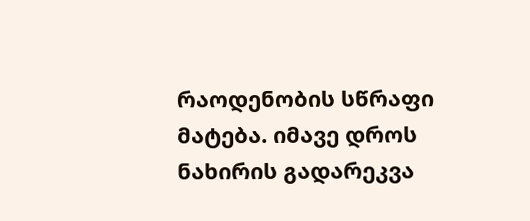რაოდენობის სწრაფი მატება. იმავე დროს ნახირის გადარეკვა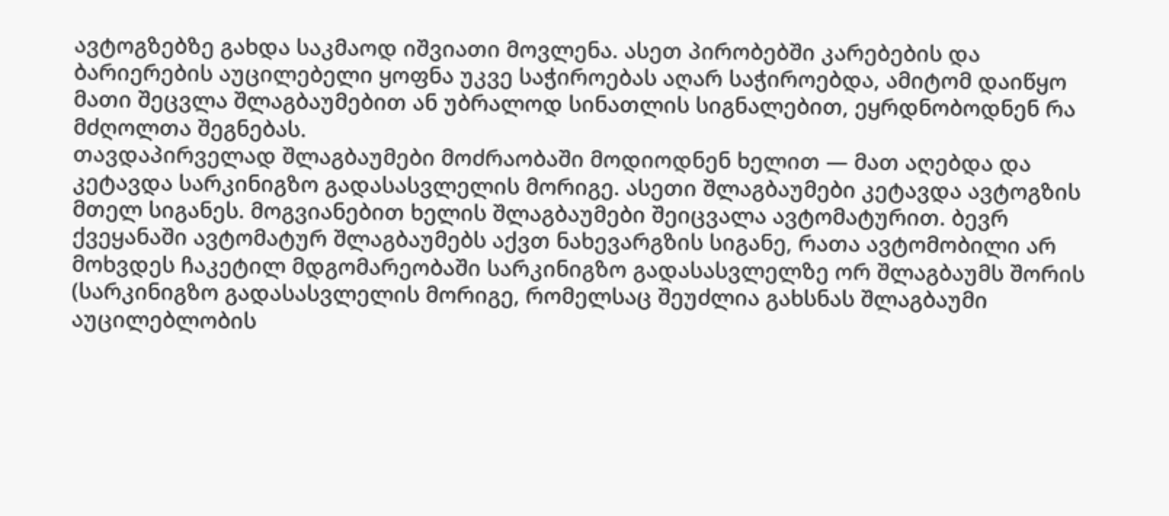ავტოგზებზე გახდა საკმაოდ იშვიათი მოვლენა. ასეთ პირობებში კარებების და ბარიერების აუცილებელი ყოფნა უკვე საჭიროებას აღარ საჭიროებდა, ამიტომ დაიწყო მათი შეცვლა შლაგბაუმებით ან უბრალოდ სინათლის სიგნალებით, ეყრდნობოდნენ რა მძღოლთა შეგნებას.
თავდაპირველად შლაგბაუმები მოძრაობაში მოდიოდნენ ხელით — მათ აღებდა და კეტავდა სარკინიგზო გადასასვლელის მორიგე. ასეთი შლაგბაუმები კეტავდა ავტოგზის მთელ სიგანეს. მოგვიანებით ხელის შლაგბაუმები შეიცვალა ავტომატურით. ბევრ ქვეყანაში ავტომატურ შლაგბაუმებს აქვთ ნახევარგზის სიგანე, რათა ავტომობილი არ მოხვდეს ჩაკეტილ მდგომარეობაში სარკინიგზო გადასასვლელზე ორ შლაგბაუმს შორის (სარკინიგზო გადასასვლელის მორიგე, რომელსაც შეუძლია გახსნას შლაგბაუმი აუცილებლობის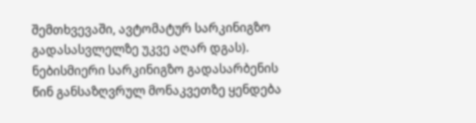შემთხვევაში, ავტომატურ სარკინიგზო გადასასვლელზე უკვე აღარ დგას).
ნებისმიერი სარკინიგზო გადასარბენის წინ განსაზღვრულ მონაკვეთზე ყენდება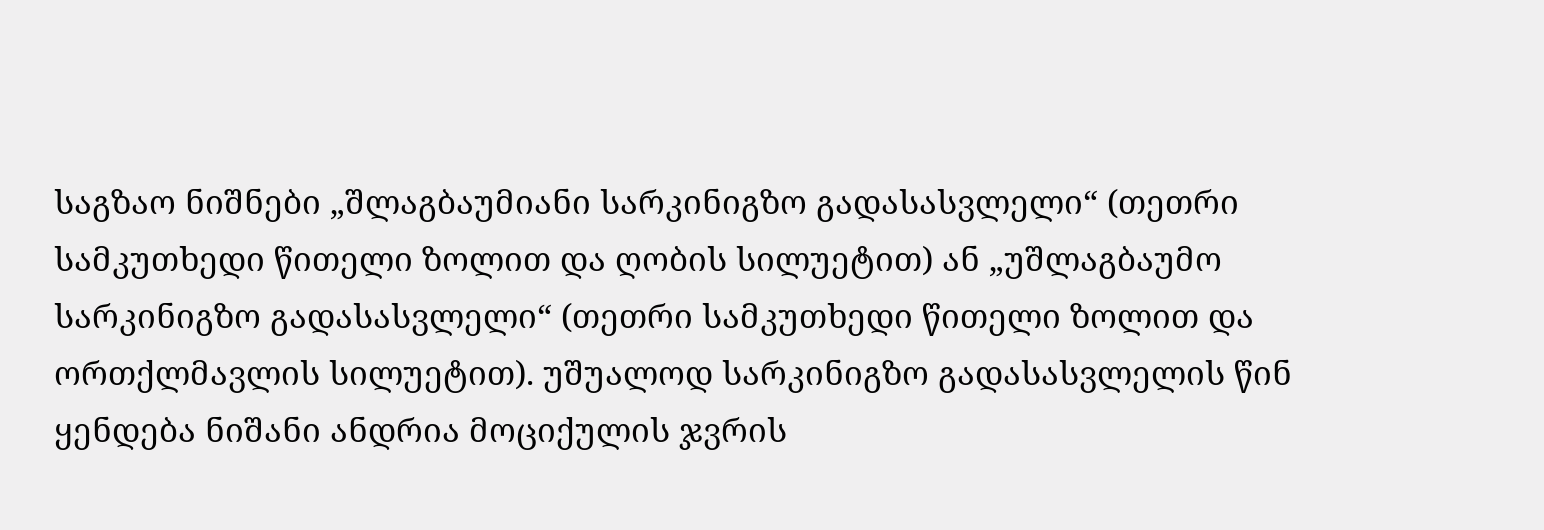საგზაო ნიშნები „შლაგბაუმიანი სარკინიგზო გადასასვლელი“ (თეთრი სამკუთხედი წითელი ზოლით და ღობის სილუეტით) ან „უშლაგბაუმო სარკინიგზო გადასასვლელი“ (თეთრი სამკუთხედი წითელი ზოლით და ორთქლმავლის სილუეტით). უშუალოდ სარკინიგზო გადასასვლელის წინ ყენდება ნიშანი ანდრია მოციქულის ჯვრის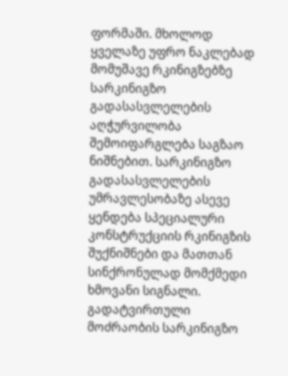ფორმაში. მხოლოდ ყველაზე უფრო ნაკლებად მომუშავე რკინიგზებზე სარკინიგზო გადასასვლელების აღჭურვილობა შემოიფარგლება საგზაო ნიშნებით. სარკინიგზო გადასასვლელების უმრავლესობაზე ასევე ყენდება სპეციალური კონსტრუქციის რკინიგზის შუქნიშნები და მათთან სინქრონულად მომქმედი ხმოვანი სიგნალი. გადატვირთული მოძრაობის სარკინიგზო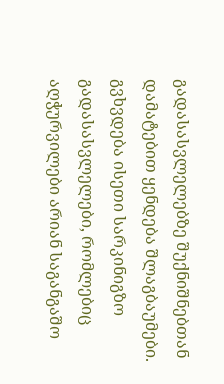გადასასვლელებზე შუქნიშნებთან დამატებით ყენდება შლაგბაუმები. გვხვდება ისეთი სარკინიგზო გადასასვლელები, რომლებიც აღჭურვილები არიან საგანგაშო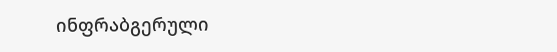ინფრაბგერული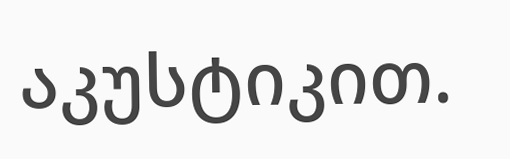აკუსტიკით.